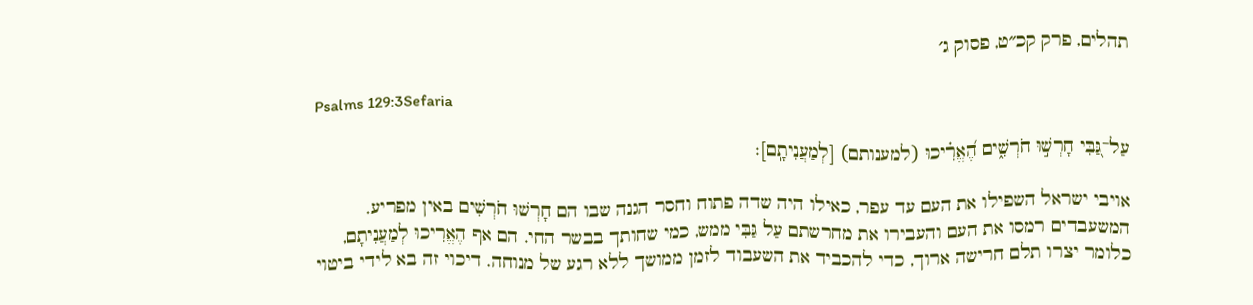תהלים, פרק קכ״ט, פסוק ג׳

Psalms 129:3Sefaria

עַל־גַּ֭בִּי חָרְשׁ֣וּ חֹרְשִׁ֑ים הֶ֝אֱרִ֗יכוּ (למענותם) [לְמַעֲנִיתָֽם]׃

אויבי ישראל השפילו את העם עד עפר, כאילו היה שדה פתוח וחסר הגנה שבו הם חָרְשׁוּ חֹרְשִׁים באין מפריע. המשעבדים רמסו את העם והעבירו את מחרשתם עַל גַּבִּי ממש, כמי שחותך בבשר החי. הם אף הֶאֱרִיכוּ לְמַעֲנִיתָם, כלומר יצרו תלם חרישה ארוך, כדי להכביד את השעבוד לזמן ממושך ללא רגע של מנוחה. דיכוי זה בא לידי ביטוי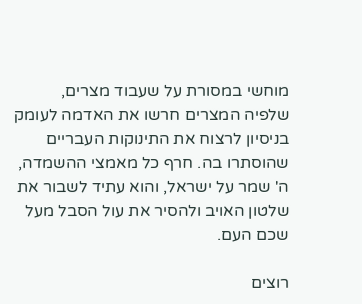מוחשי במסורת על שעבוד מצרים, שלפיה המצרים חרשו את האדמה לעומק בניסיון לרצוח את התינוקות העבריים שהוסתרו בה. חרף כל מאמצי ההשמדה, ה' שמר על ישראל, והוא עתיד לשבור את שלטון האויב ולהסיר את עול הסבל מעל שכם העם.

רוצים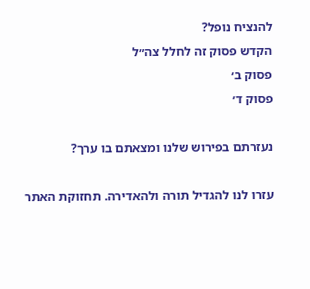להנציח נופל?
הקדש פסוק זה לחלל צה״ל
פסוק ב׳
פסוק ד׳

נעזרתם בפירוש שלנו ומצאתם בו ערך?

עזרו לנו להגדיל תורה ולהאדירה. תחזוקת האתר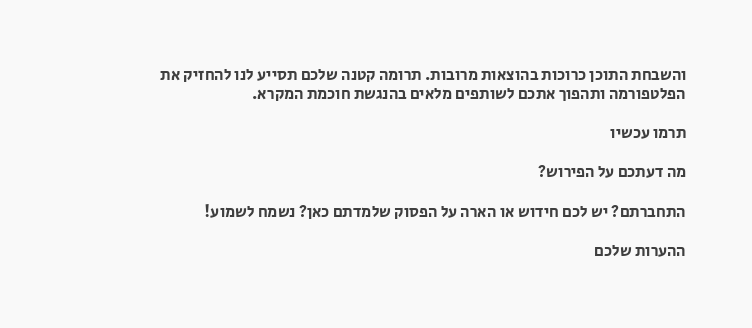והשבחת התוכן כרוכות בהוצאות מרובות. תרומה קטנה שלכם תסייע לנו להחזיק את הפלטפורמה ותהפוך אתכם לשותפים מלאים בהנגשת חוכמת המקרא.

תרמו עכשיו

מה דעתכם על הפירוש?

התחברתם? יש לכם חידוש או הארה על הפסוק שלמדתם כאן? נשמח לשמוע!

ההערות שלכם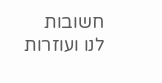חשובות לנו ועוזרות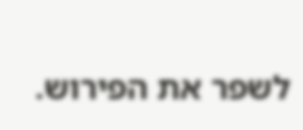לשפר את הפירוש.